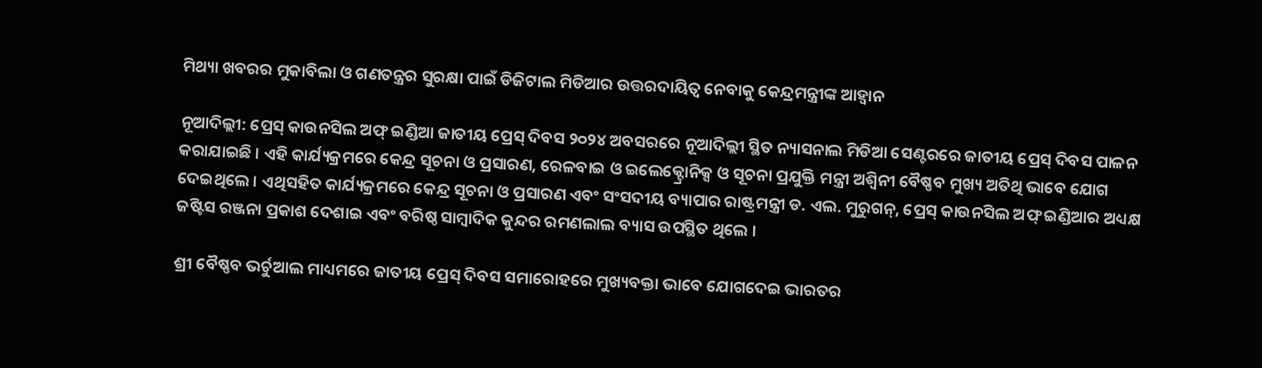ମିଥ୍ୟା ଖବରର ମୁକାବିଲା ଓ ଗଣତନ୍ତ୍ରର ସୁରକ୍ଷା ପାଇଁ ଡିଜିଟାଲ ମିଡିଆର ଉତ୍ତରଦାୟିତ୍ୱ ନେବାକୁ କେନ୍ଦ୍ରମନ୍ତ୍ରୀଙ୍କ ଆହ୍ୱାନ

ନୂଆଦିଲ୍ଲୀ: ପ୍ରେସ୍ କାଉନସିଲ ଅଫ୍ ଇଣ୍ଡିଆ ଜାତୀୟ ପ୍ରେସ୍ ଦିବସ ୨୦୨୪ ଅବସରରେ ନୂଆଦିଲ୍ଲୀ ସ୍ଥିତ ନ୍ୟାସନାଲ ମିଡିଆ ସେଣ୍ଟରରେ ଜାତୀୟ ପ୍ରେସ୍ ଦିବସ ପାଳନ କରାଯାଇଛି । ଏହି କାର୍ଯ୍ୟକ୍ରମରେ କେନ୍ଦ୍ର ସୂଚନା ଓ ପ୍ରସାରଣ, ରେଳବାଇ ଓ ଇଲେକ୍ଟ୍ରୋନିକ୍ସ ଓ ସୂଚନା ପ୍ରଯୁକ୍ତି ମନ୍ତ୍ରୀ ଅଶ୍ୱିନୀ ବୈଷ୍ଣବ ମୁଖ୍ୟ ଅତିଥି ଭାବେ ଯୋଗ ଦେଇଥିଲେ । ଏଥିସହିତ କାର୍ଯ୍ୟକ୍ରମରେ କେନ୍ଦ୍ର ସୂଚନା ଓ ପ୍ରସାରଣ ଏବଂ ସଂସଦୀୟ ବ୍ୟାପାର ରାଷ୍ଟ୍ରମନ୍ତ୍ରୀ ଡ. ଏଲ. ମୁରୁଗନ୍, ପ୍ରେସ୍ କାଉନସିଲ ଅଫ୍ ଇଣ୍ଡିଆର ଅଧ୍ୟକ୍ଷ ଜଷ୍ଟିସ ରଞ୍ଜନା ପ୍ରକାଶ ଦେଶାଇ ଏବଂ ବରିଷ୍ଠ ସାମ୍ବାଦିକ କୁନ୍ଦର ରମଣଲାଲ ବ୍ୟାସ ଉପସ୍ଥିତ ଥିଲେ ।

ଶ୍ରୀ ବୈଷ୍ଣବ ଭର୍ଚୁଆଲ ମାଧ୍ୟମରେ ଜାତୀୟ ପ୍ରେସ୍ ଦିବସ ସମାରୋହରେ ମୁଖ୍ୟବକ୍ତା ଭାବେ ଯୋଗଦେଇ ଭାରତର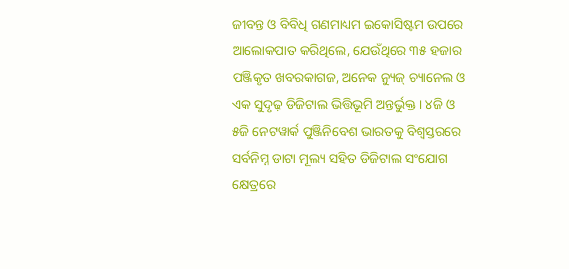ଜୀବନ୍ତ ଓ ବିବିଧି ଗଣମାଧ୍ୟମ ଇକୋସିଷ୍ଟମ ଉପରେ ଆଲୋକପାତ କରିଥିଲେ, ଯେଉଁଥିରେ ୩୫ ହଜାର ପଞ୍ଜିକୃତ ଖବରକାଗଜ, ଅନେକ ନ୍ୟୁଜ୍ ଚ୍ୟାନେଲ ଓ ଏକ ସୁଦୃଢ଼ ଡିଜିଟାଲ ଭିତ୍ତିଭୂମି ଅନ୍ତର୍ଭୁକ୍ତ । ୪ଜି ଓ ୫ଜି ନେଟୱାର୍କ ପୁଞ୍ଜିନିବେଶ ଭାରତକୁ ବିଶ୍ୱସ୍ତରରେ ସର୍ବନିମ୍ନ ଡାଟା ମୂଲ୍ୟ ସହିତ ଡିଜିଟାଲ ସଂଯୋଗ କ୍ଷେତ୍ରରେ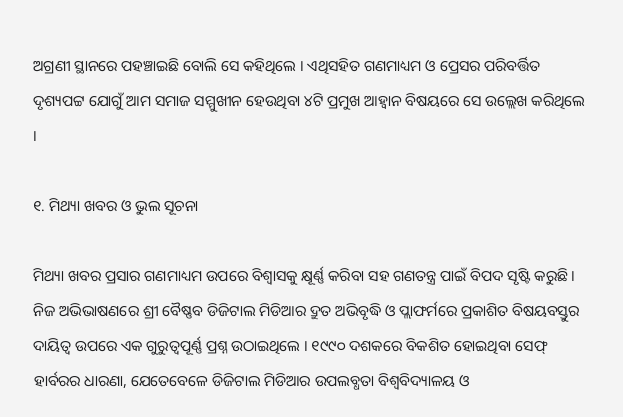ଅଗ୍ରଣୀ ସ୍ଥାନରେ ପହଞ୍ଚାଇଛି ବୋଲି ସେ କହିଥିଲେ । ଏଥିସହିତ ଗଣମାଧ୍ୟମ ଓ ପ୍ରେସର ପରିବର୍ତ୍ତିତ ଦୃଶ୍ୟପଟ୍ଟ ଯୋଗୁଁ ଆମ ସମାଜ ସମ୍ମୁଖୀନ ହେଉଥିବା ୪ଟି ପ୍ରମୁଖ ଆହ୍ୱାନ ବିଷୟରେ ସେ ଉଲ୍ଲେଖ କରିଥିଲେ ।

୧. ମିଥ୍ୟା ଖବର ଓ ଭୁଲ ସୂଚନା

ମିଥ୍ୟା ଖବର ପ୍ରସାର ଗଣମାଧ୍ୟମ ଉପରେ ବିଶ୍ୱାସକୁ କ୍ଷୂର୍ଣ୍ଣ କରିବା ସହ ଗଣତନ୍ତ୍ର ପାଇଁ ବିପଦ ସୃଷ୍ଟି କରୁଛି । ନିଜ ଅଭିଭାଷଣରେ ଶ୍ରୀ ବୈଷ୍ଣବ ଡିଜିଟାଲ ମିଡିଆର ଦ୍ରୁତ ଅଭିବୃଦ୍ଧି ଓ ପ୍ଲାଫର୍ମରେ ପ୍ରକାଶିତ ବିଷୟବସ୍ତୁର ଦାୟିତ୍ୱ ଉପରେ ଏକ ଗୁରୁତ୍ୱପୂର୍ଣ୍ଣ ପ୍ରଶ୍ନ ଉଠାଇଥିଲେ । ୧୯୯୦ ଦଶକରେ ବିକଶିତ ହୋଇଥିବା ସେଫ୍ ହାର୍ବରର ଧାରଣା, ଯେତେବେଳେ ଡିଜିଟାଲ ମିଡିଆର ଉପଲବ୍ଧତା ବିଶ୍ୱବିଦ୍ୟାଳୟ ଓ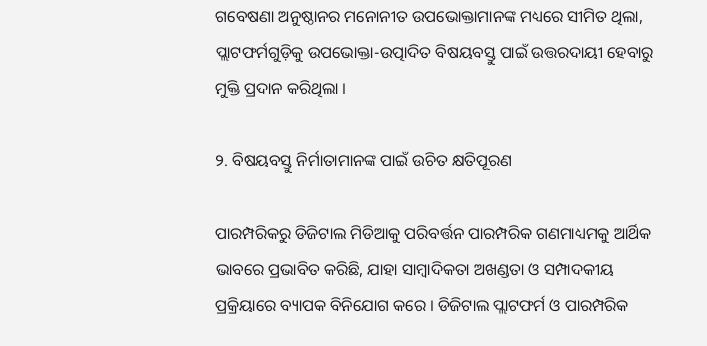ଗବେଷଣା ଅନୁଷ୍ଠାନର ମନୋନୀତ ଉପଭୋକ୍ତାମାନଙ୍କ ମଧ୍ୟରେ ସୀମିତ ଥିଲା, ପ୍ଲାଟଫର୍ମଗୁଡ଼ିକୁ ଉପଭୋକ୍ତା-ଉତ୍ପାଦିତ ବିଷୟବସ୍ତୁ ପାଇଁ ଉତ୍ତରଦାୟୀ ହେବାରୁ ମୁକ୍ତି ପ୍ରଦାନ କରିଥିଲା ।

୨. ବିଷୟବସ୍ତୁ ନିର୍ମାତାମାନଙ୍କ ପାଇଁ ଉଚିତ କ୍ଷତିପୂରଣ

ପାରମ୍ପରିକରୁ ଡିଜିଟାଲ ମିଡିଆକୁ ପରିବର୍ତ୍ତନ ପାରମ୍ପରିକ ଗଣମାଧ୍ୟମକୁ ଆର୍ଥିକ ଭାବରେ ପ୍ରଭାବିତ କରିଛି, ଯାହା ସାମ୍ବାଦିକତା ଅଖଣ୍ଡତା ଓ ସମ୍ପାଦକୀୟ ପ୍ରକ୍ରିୟାରେ ବ୍ୟାପକ ବିନିଯୋଗ କରେ । ଡିଜିଟାଲ ପ୍ଲାଟଫର୍ମ ଓ ପାରମ୍ପରିକ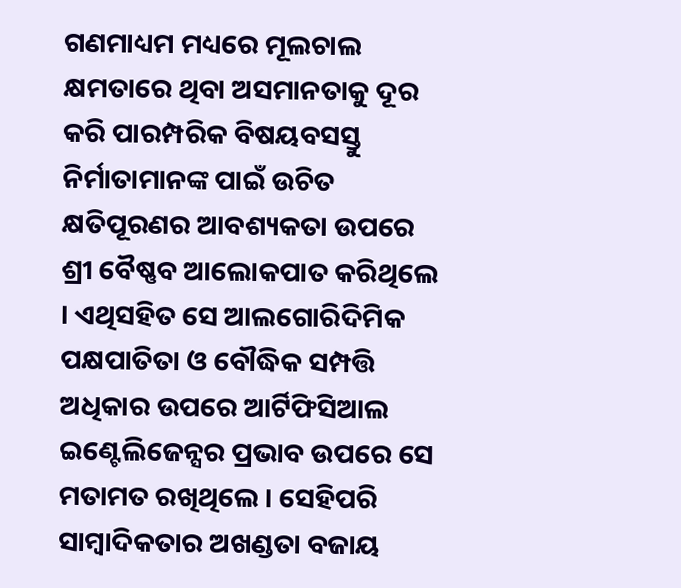ଗଣମାଧ୍ୟମ ମଧ୍ୟରେ ମୂଲଚାଲ କ୍ଷମତାରେ ଥିବା ଅସମାନତାକୁ ଦୂର କରି ପାରମ୍ପରିକ ବିଷୟବସସ୍ତୁ ନିର୍ମାତାମାନଙ୍କ ପାଇଁ ଉଚିତ କ୍ଷତିପୂରଣର ଆବଶ୍ୟକତା ଉପରେ ଶ୍ରୀ ବୈଷ୍ଣବ ଆଲୋକପାତ କରିଥିଲେ । ଏଥିସହିତ ସେ ଆଲଗୋରିଦିମିକ ପକ୍ଷପାତିତା ଓ ବୌଦ୍ଧିକ ସମ୍ପତ୍ତି ଅଧିକାର ଉପରେ ଆର୍ଟିଫିସିଆଲ ଇଣ୍ଟେଲିଜେନ୍ସର ପ୍ରଭାବ ଉପରେ ସେ ମତାମତ ରଖିଥିଲେ । ସେହିପରି ସାମ୍ବାଦିକତାର ଅଖଣ୍ଡତା ବଜାୟ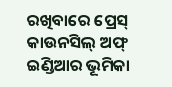ରଖିବାରେ ପ୍ରେସ୍ କାଉନସିଲ୍ ଅଫ୍ ଇଣ୍ଡିଆର ଭୂମିକା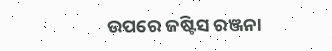ଉପରେ ଜଷ୍ଟିସ ରଞ୍ଜନା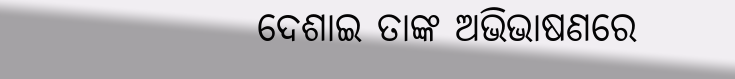ଦେଶାଇ ତାଙ୍କ ଅଭିଭାଷଣରେ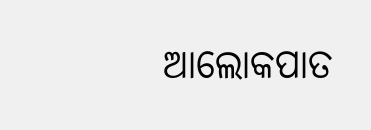ଆଲୋକପାତ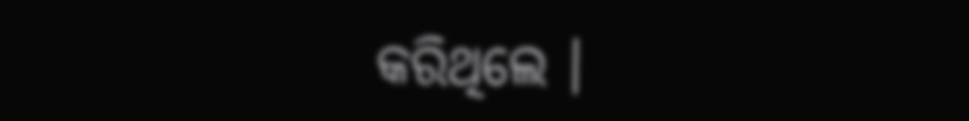କରିଥିଲେ ।